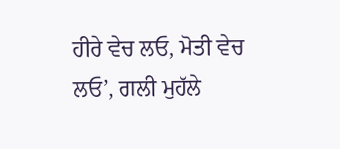ਹੀਰੇ ਵੇਚ ਲਓ, ਮੋਤੀ ਵੇਚ ਲਓ’, ਗਲੀ ਮੁਹੱਲੇ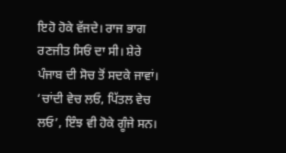ਇਹੋ ਹੋਕੇ ਵੱਜਦੇ। ਰਾਜ ਭਾਗ ਰਣਜੀਤ ਸਿਓਂ ਦਾ ਸੀ। ਸ਼ੇਰੇ ਪੰਜਾਬ ਦੀ ਸੋਚ ਤੋਂ ਸਦਕੇ ਜਾਵਾਂ। ‘ਚਾਂਦੀ ਵੇਚ ਲਓ, ਪਿੱਤਲ ਵੇਚ ਲਓ’, ਇੰਝ ਵੀ ਹੋਕੇ ਗੂੰਜੇ ਸਨ।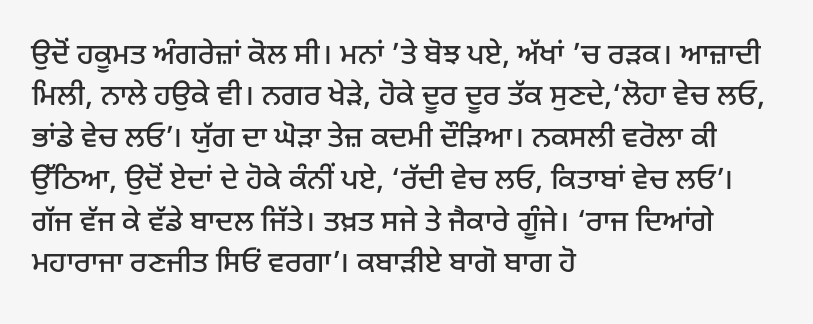ਉਦੋਂ ਹਕੂਮਤ ਅੰਗਰੇਜ਼ਾਂ ਕੋਲ ਸੀ। ਮਨਾਂ ’ਤੇ ਬੋਝ ਪਏ, ਅੱਖਾਂ ’ਚ ਰੜਕ। ਆਜ਼ਾਦੀ ਮਿਲੀ, ਨਾਲੇ ਹਉਕੇ ਵੀ। ਨਗਰ ਖੇੜੇ, ਹੋਕੇ ਦੂਰ ਦੂਰ ਤੱਕ ਸੁਣਦੇ,‘ਲੋਹਾ ਵੇਚ ਲਓ, ਭਾਂਡੇ ਵੇਚ ਲਓ’। ਯੁੱਗ ਦਾ ਘੋੜਾ ਤੇਜ਼ ਕਦਮੀ ਦੌੜਿਆ। ਨਕਸਲੀ ਵਰੋਲਾ ਕੀ ਉੱਠਿਆ, ਉਦੋਂ ਏਦਾਂ ਦੇ ਹੋਕੇ ਕੰਨੀਂ ਪਏ, ‘ਰੱਦੀ ਵੇਚ ਲਓ, ਕਿਤਾਬਾਂ ਵੇਚ ਲਓ’।
ਗੱਜ ਵੱਜ ਕੇ ਵੱਡੇ ਬਾਦਲ ਜਿੱਤੇ। ਤਖ਼ਤ ਸਜੇ ਤੇ ਜੈਕਾਰੇ ਗੂੰਜੇ। ‘ਰਾਜ ਦਿਆਂਗੇ ਮਹਾਰਾਜਾ ਰਣਜੀਤ ਸਿਓਂ ਵਰਗਾ’। ਕਬਾੜੀਏ ਬਾਗੋ ਬਾਗ ਹੋ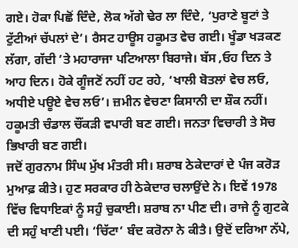ਗਏ। ਹੋਕਾ ਪਿਛੋਂ ਦਿੰਦੇ, ਲੋਕ ਅੱਗੇ ਢੇਰ ਲਾ ਦਿੰਦੇ, ‘ਪੁਰਾਣੇ ਬੂਟਾਂ ਤੇ ਟੁੱਟੀਆਂ ਚੱਪਲਾਂ ਦੇ’। ਰੈਸਟ ਹਾਊਸ ਹਕੂਮਤ ਵੇਚ ਗਈ। ਖੂੰਡਾ ਖੜਕਣ ਲੱਗਾ, ਗੱਦੀ ’ਤੇ ਮਹਾਰਾਜਾ ਪਟਿਆਲਾ ਬਿਰਾਜੇ। ਬੱਸ ,ਓਹ ਦਿਨ ਤੇ ਆਹ ਦਿਨ। ਹੋਕੇ ਗੂੰਜਣੋਂ ਨਹੀਂ ਹਟ ਰਹੇ, ‘ਖਾਲੀ ਬੋਤਲਾਂ ਵੇਚ ਲਓ, ਅਧੀਏ ਪਊਏ ਵੇਚ ਲਓ’। ਜ਼ਮੀਨ ਵੇਚਣਾ ਕਿਸਾਨੀ ਦਾ ਸ਼ੌਕ ਨਹੀਂ। ਹਕੂਮਤੀ ਚੰਡਾਲ ਚੌਂਕੜੀ ਵਪਾਰੀ ਬਣ ਗਈ। ਜਨਤਾ ਵਿਚਾਰੀ ਤੇ ਸੋਚ ਭਿਖਾਰੀ ਬਣ ਗਈ।
ਜਦੋਂ ਗੁਰਨਾਮ ਸਿੰਘ ਮੁੱਖ ਮੰਤਰੀ ਸੀ। ਸ਼ਰਾਬ ਠੇਕੇਦਾਰਾਂ ਦੇ ਪੰਜ ਕਰੋੜ ਮੁਆਫ਼ ਕੀਤੇ। ਹੁਣ ਸਰਕਾਰ ਹੀ ਠੇਕੇਦਾਰ ਚਲਾਉਂਦੇ ਨੇ। ਇਵੇਂ 1978 ਵਿੱਚ ਵਿਧਾਇਕਾਂ ਨੂੰ ਸਹੁੰ ਚੁਕਾਈ। ਸ਼ਰਾਬ ਨਾ ਪੀਣ ਦੀ। ਰਾਜੇ ਨੂੰ ਗੁਟਕੇ ਦੀ ਸਹੁੰ ਖਾਣੀ ਪਈ। ‘ਚਿੱਟਾ’ ਬੰਦ ਕਰੋਨਾ ਨੇ ਕੀਤੈ। ਉਦੋਂ ਦਰਿਆ ਨੱਪੇ,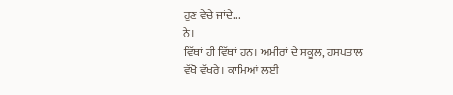ਹੁਣ ਵੇਚੇ ਜਾਂਦੇ...
ਨੇ।
ਵਿੱਥਾਂ ਹੀ ਵਿੱਥਾਂ ਹਨ। ਅਮੀਰਾਂ ਦੇ ਸਕੂਲ, ਹਸਪਤਾਲ ਵੱਖੋ ਵੱਖਰੇ। ਕਾਮਿਆਂ ਲਈ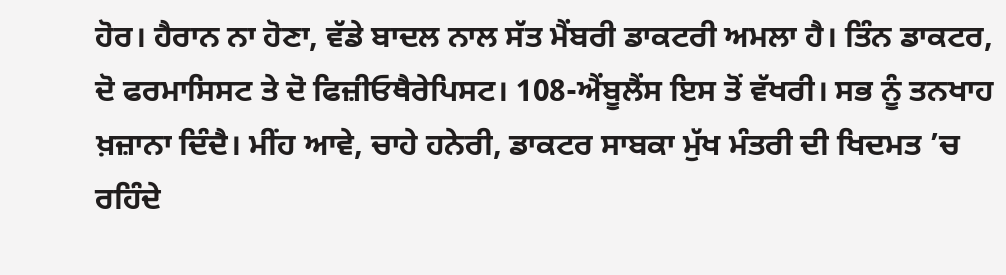ਹੋਰ। ਹੈਰਾਨ ਨਾ ਹੋਣਾ, ਵੱਡੇ ਬਾਦਲ ਨਾਲ ਸੱਤ ਮੈਂਬਰੀ ਡਾਕਟਰੀ ਅਮਲਾ ਹੈ। ਤਿੰਨ ਡਾਕਟਰ, ਦੋ ਫਰਮਾਸਿਸਟ ਤੇ ਦੋ ਫਿਜ਼ੀਓਥੈਰੇਪਿਸਟ। 108-ਐਂਬੂਲੈਂਸ ਇਸ ਤੋਂ ਵੱਖਰੀ। ਸਭ ਨੂੰ ਤਨਖਾਹ ਖ਼ਜ਼ਾਨਾ ਦਿੰਦੈ। ਮੀਂਹ ਆਵੇ, ਚਾਹੇ ਹਨੇਰੀ, ਡਾਕਟਰ ਸਾਬਕਾ ਮੁੱਖ ਮੰਤਰੀ ਦੀ ਖਿਦਮਤ ’ਚ ਰਹਿੰਦੇ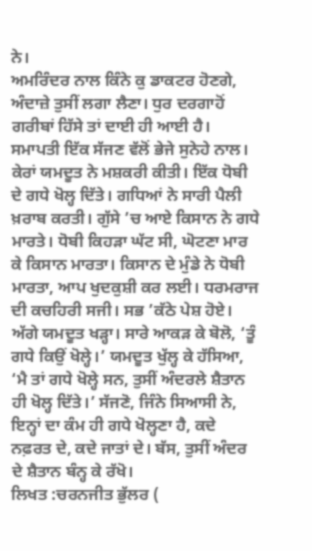ਨੇ।
ਅਮਰਿੰਦਰ ਨਾਲ ਕਿੰਨੇ ਕੁ ਡਾਕਟਰ ਹੋਣਗੇ, ਅੰਦਾਜ਼ੇ ਤੁਸੀਂ ਲਗਾ ਲੈਣਾ। ਧੁਰ ਦਰਗਾਹੋਂ ਗਰੀਬਾਂ ਹਿੱਸੇ ਤਾਂ ਦਾਈ ਹੀ ਆਈ ਹੈ।
ਸਮਾਪਤੀ ਇੱਕ ਸੱਜਣ ਵੱਲੋਂ ਭੇਜੇ ਸੁਨੇਹੇ ਨਾਲ। ਕੇਰਾਂ ਯਮਦੂਤ ਨੇ ਮਸ਼ਕਰੀ ਕੀਤੀ। ਇੱਕ ਧੋਬੀ ਦੇ ਗਧੇ ਖੋਲ੍ਹ ਦਿੱਤੇ। ਗਧਿਆਂ ਨੇ ਸਾਰੀ ਪੈਲੀ ਖ਼ਰਾਬ ਕਰਤੀ। ਗੁੱਸੇ ’ਚ ਆਏ ਕਿਸਾਨ ਨੇ ਗਧੇ ਮਾਰਤੇ। ਧੋਬੀ ਕਿਹੜਾ ਘੱਟ ਸੀ, ਘੋਟਣਾ ਮਾਰ ਕੇ ਕਿਸਾਨ ਮਾਰਤਾ। ਕਿਸਾਨ ਦੇ ਮੁੰਡੇ ਨੇ ਧੋਬੀ ਮਾਰਤਾ, ਆਪ ਖੁਦਕੁਸ਼ੀ ਕਰ ਲਈ। ਧਰਮਰਾਜ ਦੀ ਕਚਹਿਰੀ ਸਜੀ। ਸਭ ’ਕੱਠੇ ਪੇਸ਼ ਹੋਏ। ਅੱਗੇ ਯਮਦੂਤ ਖੜ੍ਹਾ। ਸਾਰੇ ਆਕੜ ਕੇ ਬੋਲੋ, ‘ਤੂੰ ਗਧੇ ਕਿਉਂ ਖੋਲ੍ਹੇ।’ ਯਮਦੂਤ ਖੁੱਲ੍ਹ ਕੇ ਹੱਸਿਆ, ‘ਮੈ ਤਾਂ ਗਧੇ ਖੋਲ੍ਹੇ ਸਨ, ਤੁਸੀਂ ਅੰਦਰਲੇ ਸ਼ੈਤਾਨ ਹੀ ਖੋਲ੍ਹ ਦਿੱਤੇ।’ ਸੱਜਣੋ, ਜਿੰਨੇ ਸਿਆਸੀ ਨੇ, ਇਨ੍ਹਾਂ ਦਾ ਕੰਮ ਹੀ ਗਧੇ ਖੋਲ੍ਹਣਾ ਹੈ, ਕਦੇ ਨਫ਼ਰਤ ਦੇ, ਕਦੇ ਜਾਤਾਂ ਦੇ। ਬੱਸ, ਤੁਸੀਂ ਅੰਦਰ ਦੇ ਸ਼ੈਤਾਨ ਬੰਨ੍ਹ ਕੇ ਰੱਖੋ।
ਲਿਖਤ :ਚਰਨਜੀਤ ਭੁੱਲਰ (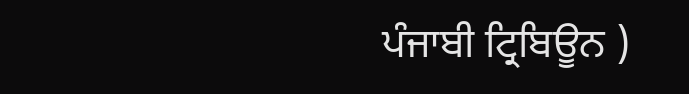ਪੰਜਾਬੀ ਟ੍ਰਿਬਿਊਨ )